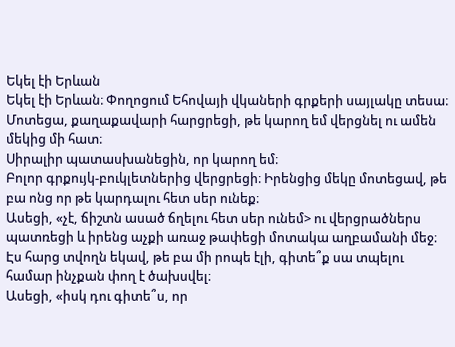Եկել էի Երևան
Եկել էի Երևան։ Փողոցում Եհովայի վկաների գրքերի սայլակը տեսա։ Մոտեցա, քաղաքավարի հարցրեցի, թե կարող եմ վերցնել ու ամեն մեկից մի հատ։
Սիրալիր պատասխանեցին, որ կարող եմ։
Բոլոր գրքույկ-բուկլետներից վերցրեցի։ Իրենցից մեկը մոտեցավ, թե բա ոնց որ թե կարդալու հետ սեր ունեք։
Ասեցի, «չէ, ճիշտն ասած ճղելու հետ սեր ունեմ> ու վերցրածներս պատռեցի և իրենց աչքի առաջ թափեցի մոտակա աղբամանի մեջ։
Էս հարց տվողն եկավ, թե բա մի րոպե էլի, գիտե՞ք սա տպելու համար ինչքան փող է ծախսվել։
Ասեցի, «իսկ դու գիտե՞ս, որ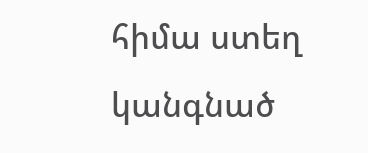հիմա ստեղ կանգնած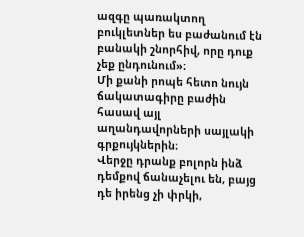ազգը պառակտող բուկլետներ ես բաժանում էն բանակի շնորհիվ, որը դուք չեք ընդունում»։
Մի քանի րոպե հետո նույն ճակատագիրը բաժին հասավ այլ աղանդավորների սայլակի գրքույկներին։
Վերջը դրանք բոլորն ինձ դեմքով ճանաչելու են, բայց դե իրենց չի փրկի,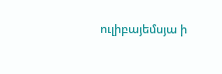ուլիբայեմսյա ի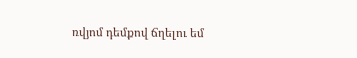ռվյոմ դեմքով ճղելու եմ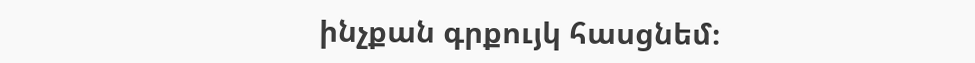ինչքան գրքույկ հասցնեմ։